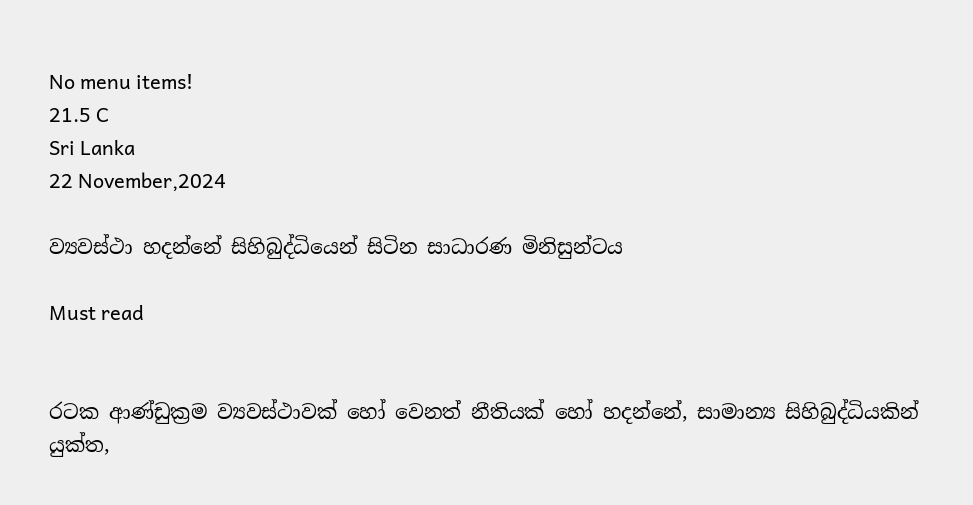No menu items!
21.5 C
Sri Lanka
22 November,2024

ව්‍යවස්ථා හදන්නේ සිහිබුද්ධියෙන් සිටින සාධාරණ මිනිසුන්ටය

Must read


රටක ආණ්ඩුක්‍රම ව්‍යවස්ථාවක් හෝ වෙනත් නීතියක් හෝ හදන්නේ, සාමාන්‍ය සිහිබුද්ධියකින් යුක්ත,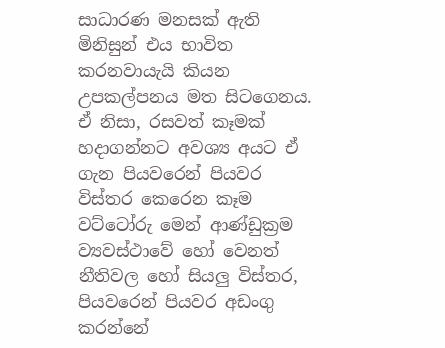සාධාරණ මනසක් ඇති මිනිසුන් එය භාවිත කරනවායැයි කියන උපකල්පනය මත සිටගෙනය. ඒ නිසා, රසවත් කෑමක් හදාගන්නට අවශ්‍ය අයට ඒ ගැන පියවරෙන් පියවර විස්තර කෙරෙන කෑම වට්ටෝරු මෙන් ආණ්ඩුක්‍රම ව්‍යවස්ථාවේ හෝ වෙනත් නීතිවල හෝ සියලු විස්තර, පියවරෙන් පියවර අඩංගු කරන්නේ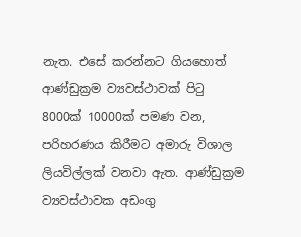නැත. එසේ කරන්නට ගියහොත් ආණ්ඩුක්‍රම ව්‍යවස්ථාවක් පිටු 8000ක් 10000ක් පමණ වන, පරිහරණය කිරීමට අමාරු විශාල ලියවිල්ලක් වනවා ඇත. ආණ්ඩුක්‍රම ව්‍යවස්ථාවක අඩංගු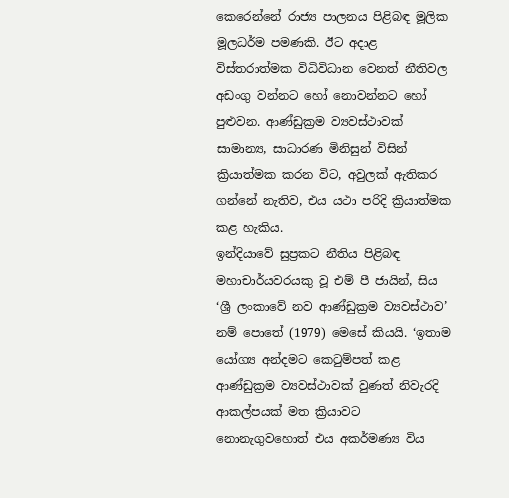කෙරෙන්නේ රාජ්‍ය පාලනය පිළිබඳ මූලික මූලධර්ම පමණකි. ඊට අදාළ විස්තරාත්මක විධිවිධාන වෙනත් නීතිවල අඩංගු වන්නට හෝ නොවන්නට හෝ පුළුවන. ආණ්ඩුක්‍රම ව්‍යවස්ථාවක් සාමාන්‍ය, සාධාරණ මිනිසුන් විසින් ක්‍රියාත්මක කරන විට, අවුලක් ඇතිකර ගන්නේ නැතිව, එය යථා පරිදි ක්‍රියාත්මක කළ හැකිය.
ඉන්දියාවේ සුප්‍රකට නීතිය පිළිබඳ මහාචාර්යවරයකු වූ එම් පී ජායින්, සිය ‘ශ්‍රී ලංකාවේ නව ආණ්ඩුක්‍රම ව්‍යවස්ථාව’ නම් පොතේ (1979) මෙසේ කියයි. ‘ඉතාම යෝග්‍ය අන්දමට කෙටුම්පත් කළ ආණ්ඩුක්‍රම ව්‍යවස්ථාවක් වුණත් නිවැරදි ආකල්පයක් මත ක්‍රියාවට නොනැගුවහොත් එය අකර්මණ්‍ය විය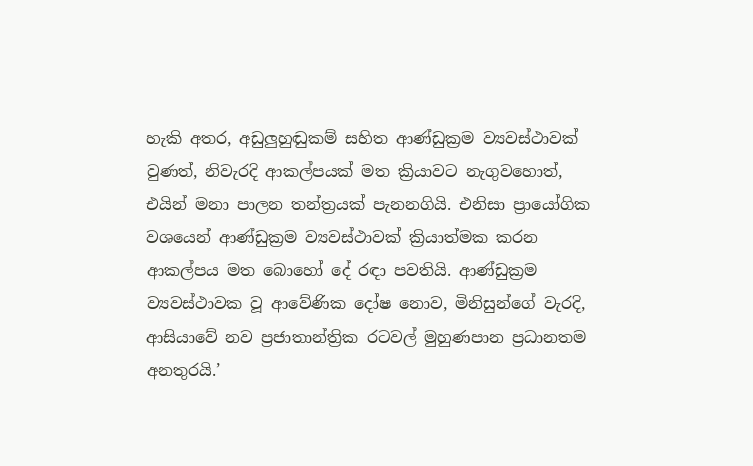හැකි අතර, අඩුලුහුඬුකම් සහිත ආණ්ඩුක්‍රම ව්‍යවස්ථාවක් වුණත්, නිවැරදි ආකල්පයක් මත ක්‍රියාවට නැගුවහොත්, එයින් මනා පාලන තන්ත්‍රයක් පැනනගියි. එනිසා ප්‍රායෝගික වශයෙන් ආණ්ඩුක්‍රම ව්‍යවස්ථාවක් ක්‍රියාත්මක කරන ආකල්පය මත බොහෝ දේ රඳා පවතියි. ආණ්ඩුක්‍රම ව්‍යවස්ථාවක වූ ආවේණික දෝෂ නොව, මිනිසුන්ගේ වැරදි, ආසියාවේ නව ප්‍රජාතාන්ත්‍රික රටවල් මුහුණපාන ප්‍රධානතම අනතුරයි.’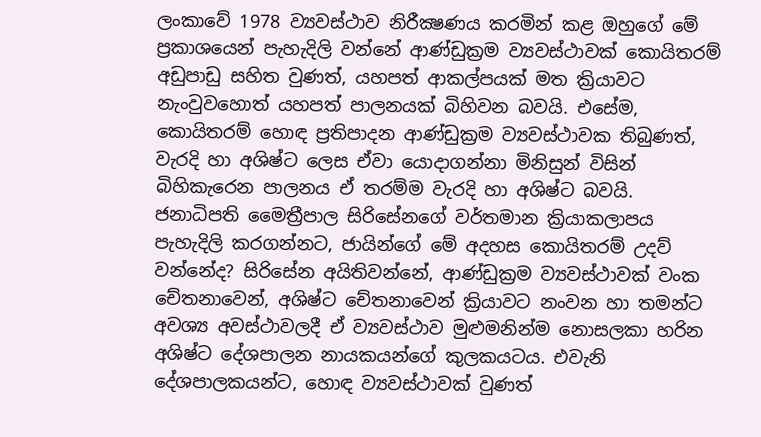ලංකාවේ 1978 ව්‍යවස්ථාව නිරීක්‍ෂණය කරමින් කළ ඔහුගේ මේ ප්‍රකාශයෙන් පැහැදිලි වන්නේ ආණ්ඩුක්‍රම ව්‍යවස්ථාවක් කොයිතරම් අඩුපාඩු සහිත වුණත්, යහපත් ආකල්පයක් මත ක්‍රියාවට නැංවුවහොත් යහපත් පාලනයක් බිහිවන බවයි. එසේම, කොයිතරම් හොඳ ප්‍රතිපාදන ආණ්ඩුක්‍රම ව්‍යවස්ථාවක තිබුණත්, වැරදි හා අශිෂ්ට ලෙස ඒවා යොදාගන්නා මිනිසුන් විසින් බිහිකැරෙන පාලනය ඒ තරම්ම වැරදි හා අශිෂ්ට බවයි.
ජනාධිපති මෛත්‍රීපාල සිරිසේනගේ වර්තමාන ක්‍රියාකලාපය පැහැදිලි කරගන්නට, ජායින්ගේ මේ අදහස කොයිතරම් උදව් වන්නේද? සිරිසේන අයිතිවන්නේ, ආණ්ඩුක්‍රම ව්‍යවස්ථාවක් වංක චේතනාවෙන්, අශිෂ්ට චේතනාවෙන් ක්‍රියාවට නංවන හා තමන්ට අවශ්‍ය අවස්ථාවලදී ඒ ව්‍යවස්ථාව මුළුමනින්ම නොසලකා හරින අශිෂ්ට දේශපාලන නායකයන්ගේ කුලකයටය. එවැනි දේශපාලකයන්ට, හොඳ ව්‍යවස්ථාවක් වුණත්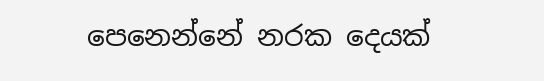පෙනෙන්නේ නරක දෙයක්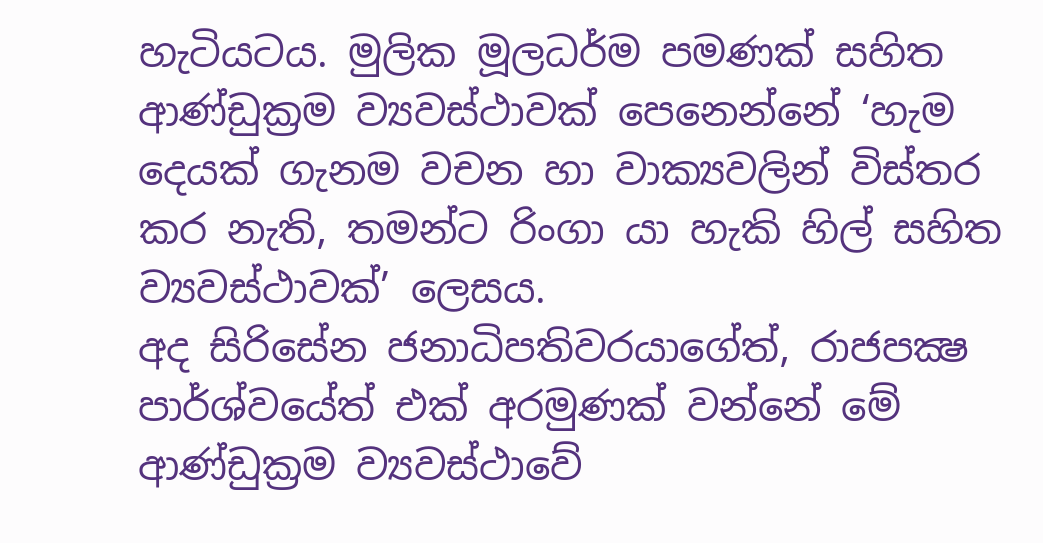හැටියටය. මුලික මූලධර්ම පමණක් සහිත ආණ්ඩුක්‍රම ව්‍යවස්ථාවක් පෙනෙන්නේ ‘හැම දෙයක් ගැනම වචන හා වාක්‍යවලින් විස්තර කර නැති, තමන්ට රිංගා යා හැකි හිල් සහිත ව්‍යවස්ථාවක්’ ලෙසය.
අද සිරිසේන ජනාධිපතිවරයාගේත්, රාජපක්‍ෂ පාර්ශ්වයේත් එක් අරමුණක් වන්නේ මේ ආණ්ඩුක්‍රම ව්‍යවස්ථාවේ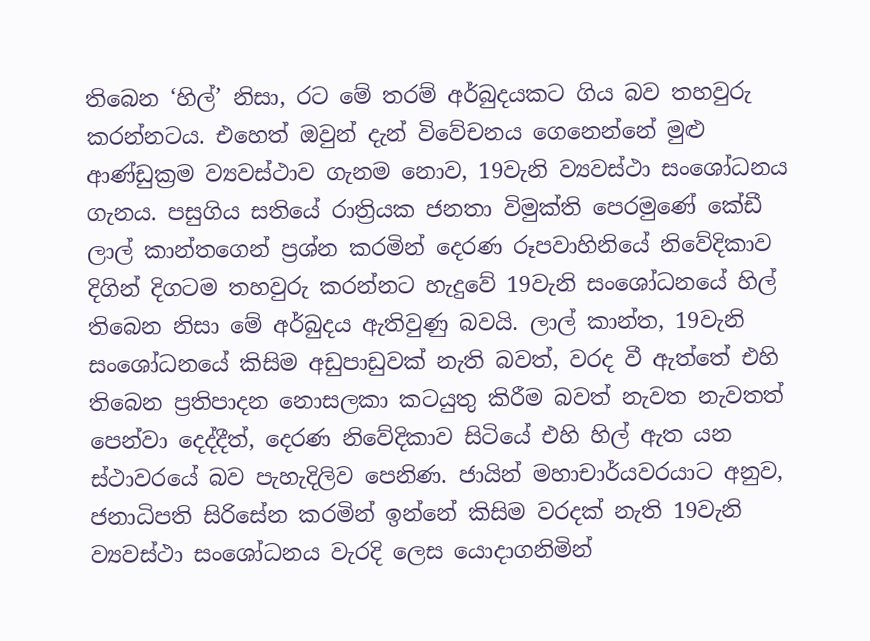තිබෙන ‘හිල්’ නිසා, රට මේ තරම් අර්බුදයකට ගිය බව තහවුරු කරන්නටය. එහෙත් ඔවුන් දැන් විවේචනය ගෙනෙන්නේ මුළු ආණ්ඩුක්‍රම ව්‍යවස්ථාව ගැනම නොව, 19වැනි ව්‍යවස්ථා සංශෝධනය ගැනය. පසුගිය සතියේ රාත්‍රියක ජනතා විමුක්ති පෙරමුණේ කේඩී ලාල් කාන්තගෙන් ප්‍රශ්න කරමින් දෙරණ රූපවාහිනියේ නිවේදිකාව දිගින් දිගටම තහවුරු කරන්නට හැදුවේ 19වැනි සංශෝධනයේ හිල් තිබෙන නිසා මේ අර්බුදය ඇතිවුණු බවයි. ලාල් කාන්ත, 19වැනි සංශෝධනයේ කිසිම අඩුපාඩුවක් නැති බවත්, වරද වී ඇත්තේ එහි තිබෙන ප්‍රතිපාදන නොසලකා කටයුතු කිරීම බවත් නැවත නැවතත් පෙන්වා දෙද්දීත්, දෙරණ නිවේදිකාව සිටියේ එහි හිල් ඇත යන ස්ථාවරයේ බව පැහැදිලිව පෙනිණ. ජායින් මහාචාර්යවරයාට අනුව, ජනාධිපති සිරිසේන කරමින් ඉන්නේ කිසිම වරදක් නැති 19වැනි ව්‍යවස්ථා සංශෝධනය වැරදි ලෙස යොදාගනිමින්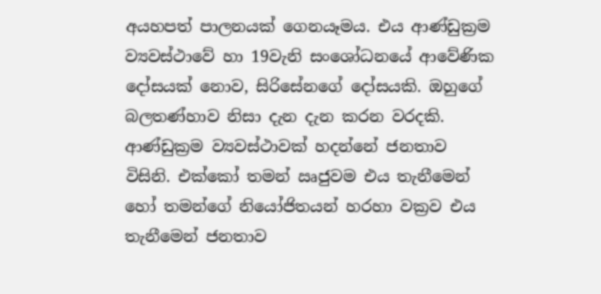අයහපත් පාලනයක් ගෙනයෑමය. එය ආණ්ඩුක්‍රම ව්‍යවස්ථාවේ හා 19වැනි සංශෝධනයේ ආවේණික දෝසයක් නොව, සිරිසේනගේ දෝසයකි. ඔහුගේ බලතණ්හාව නිසා දැන දැන කරන වරදකි.
ආණ්ඩුක්‍රම ව්‍යවස්ථාවක් හදන්නේ ජනතාව විසිනි. එක්කෝ තමන් ඍජුවම එය තැනීමෙන් හෝ තමන්ගේ නියෝජිතයන් හරහා වක්‍රව එය තැනීමෙන් ජනතාව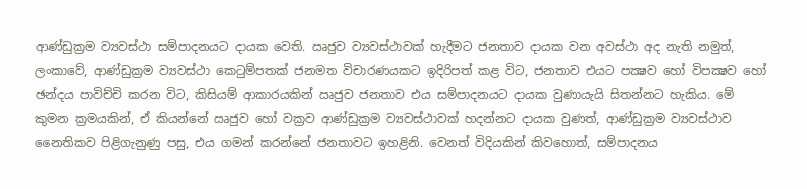ආණ්ඩුක්‍රම ව්‍යවස්ථා සම්පාදනයට දායක වෙති. ඍජුව ව්‍යවස්ථාවක් හැදීමට ජනතාව දායක වන අවස්ථා අද නැති නමුත්, ලංකාවේ, ආණ්ඩුක්‍රම ව්‍යවස්ථා කෙටුම්පතක් ජනමත විචාරණයකට ඉදිරිපත් කළ විට, ජනතාව එයට පක්‍ෂව හෝ විපක්‍ෂව හෝ ඡන්දය පාවිච්චි කරන විට, කිසියම් ආකාරයකින් ඍජුව ජනතාව එය සම්පාදනයට දායක වුණායැයි සිතන්නට හැකිය. මේ කුමන ක්‍රමයකින්, ඒ කියන්නේ ඍජුව හෝ වක්‍රව ආණ්ඩුක්‍රම ව්‍යවස්ථාවක් හදන්නට දායක වුණත්, ආණ්ඩුක්‍රම ව්‍යවස්ථාව නෛතිකව පිළිගැනුණු පසු, එය ගමන් කරන්නේ ජනතාවට ඉහළිනි. වෙනත් විදියකින් කිවහොත්, සම්පාදනය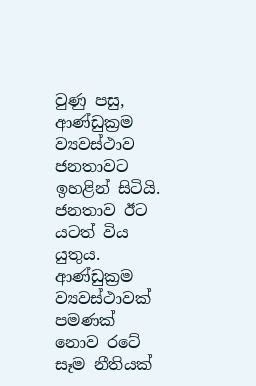වුණු පසු, ආණ්ඩුක්‍රම ව්‍යවස්ථාව ජනතාවට ඉහළින් සිටියි. ජනතාව ඊට යටත් විය යුතුය. ආණ්ඩුක්‍රම ව්‍යවස්ථාවක් පමණක් නොව රටේ සෑම නීතියක්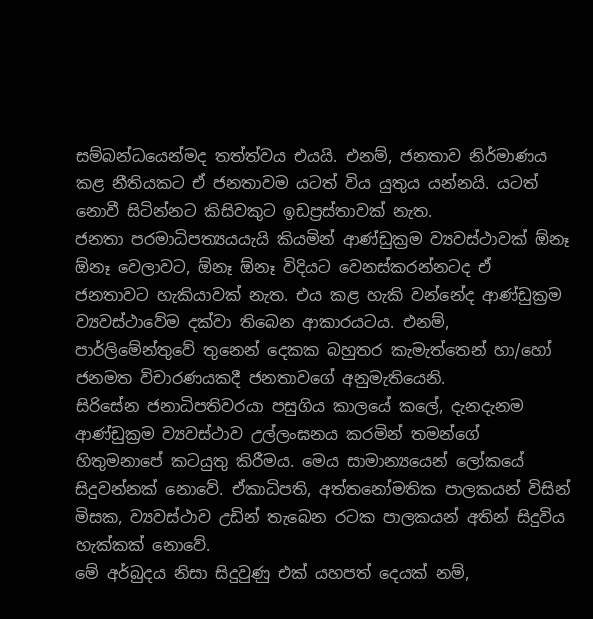සම්බන්ධයෙන්මද තත්ත්වය එයයි. එනම්, ජනතාව නිර්මාණය කළ නීතියකට ඒ ජනතාවම යටත් විය යුතුය යන්නයි. යටත් නොවී සිටින්නට කිසිවකුට ඉඩප්‍රස්තාවක් නැත.
ජනතා පරමාධිපත්‍යයයැයි කියමින් ආණ්ඩුක්‍රම ව්‍යවස්ථාවක් ඕනෑ ඕනෑ වෙලාවට, ඕනෑ ඕනෑ විදියට වෙනස්කරන්නටද ඒ ජනතාවට හැකියාවක් නැත. එය කළ හැකි වන්නේද ආණ්ඩුක්‍රම ව්‍යවස්ථාවේම දක්වා තිබෙන ආකාරයටය. එනම්, පාර්ලිමේන්තුවේ තුනෙන් දෙකක බහුතර කැමැත්තෙන් හා/හෝ ජනමත විචාරණයකදී ජනතාවගේ අනුමැතියෙනි.
සිරිසේන ජනාධිපතිවරයා පසුගිය කාලයේ කලේ, දැනදැනම ආණ්ඩුක්‍රම ව්‍යවස්ථාව උල්ලංඝනය කරමින් තමන්ගේ හිතුමනාපේ කටයුතු කිරීමය. මෙය සාමාන්‍යයෙන් ලෝකයේ සිදුවන්නක් නොවේ. ඒකාධිපති, අත්තනෝමතික පාලකයන් විසින් මිසක, ව්‍යවස්ථාව උඩින් තැබෙන රටක පාලකයන් අතින් සිදුවිය හැක්කක් නොවේ.
මේ අර්බුදය නිසා සිදුවුණු එක් යහපත් දෙයක් නම්,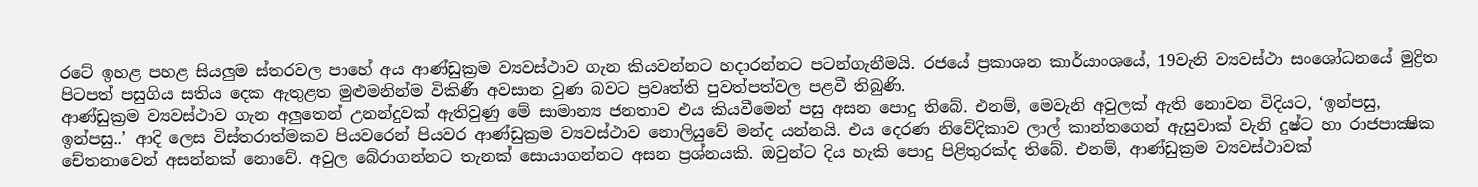රටේ ඉහළ පහළ සියලුම ස්තරවල පාහේ අය ආණ්ඩුක්‍රම ව්‍යවස්ථාව ගැන කියවන්නට හදාරන්නට පටන්ගැනීමයි. රජයේ ප්‍රකාශන කාර්යාංශයේ, 19වැනි ව්‍යවස්ථා සංශෝධනයේ මුද්‍රිත පිටපත් පසුගිය සතිය දෙක ඇතුළත මුළුමනින්ම විකිණී අවසාන වුණ බවට ප්‍රවෘත්ති පුවත්පත්වල පළවී තිබුණි.
ආණ්ඩුක්‍රම ව්‍යවස්ථාව ගැන අලුතෙන් උනන්දුවක් ඇතිවුණු මේ සාමාන්‍ය ජනතාව එය කියවීමෙන් පසු අසන පොදු තිබේ. එනම්, මෙවැනි අවුලක් ඇති නොවන විදියට, ‘ඉන්පසු, ඉන්පසු..’ ආදි ලෙස විස්තරාත්මකව පියවරෙන් පියවර ආණ්ඩුක්‍රම ව්‍යවස්ථාව නොලියුවේ මන්ද යන්නයි. එය දෙරණ නිවේදිකාව ලාල් කාන්තගෙන් ඇසුවාක් වැනි දුෂ්ට හා රාජපාක්‍ෂික චේතනාවෙන් අසන්නක් නොවේ. අවුල බේරාගන්නට තැනක් සොයාගන්නට අසන ප්‍රශ්නයකි. ඔවුන්ට දිය හැකි පොදු පිළිතුරක්ද තිබේ. එනම්, ආණ්ඩුක්‍රම ව්‍යවස්ථාවක්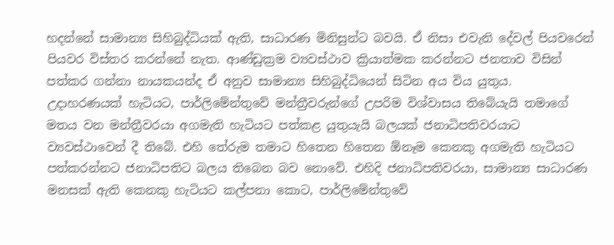හදන්නේ සාමාන්‍ය සිහිබුද්ධියක් ඇති, සාධාරණ මිනිසුන්ට බවයි. ඒ නිසා එවැනි දේවල් පියවරෙන් පියවර විස්තර කරන්නේ නැත. ආණ්ඩුක්‍රම ව්‍යවස්ථාව ක්‍රියාත්මක කරන්නට ජනතාව විසින් පත්කර ගන්නා නායකයන්ද ඒ අනුව සාමාන්‍ය සිහිබුද්ධියෙන් සිටින අය විය යුතුය.
උදාහරණයක් හැටියට, පාර්ලිමේන්තුවේ මන්ත්‍රීවරුන්ගේ උපරිම විශ්වාසය තිබේයැයි තමාගේ මතය වන මන්ත්‍රීවරයා අගමැති හැටියට පත්කළ යුතුයැයි බලයක් ජනාධිපතිවරයාට ව්‍යවස්ථාවෙන් දී තිබේ. එහි තේරුම තමාට හිතෙන හිතෙන ඕනෑම කෙනකු අගමැති හැටියට පත්කරන්නට ජනාධිපතිට බලය තිබෙන බව නොවේ. එහිදි ජනාධිපතිවරයා, සාමාන්‍ය සාධාරණ මනසක් ඇති කෙනකු හැටියට කල්පනා කොට, පාර්ලිමේන්තුවේ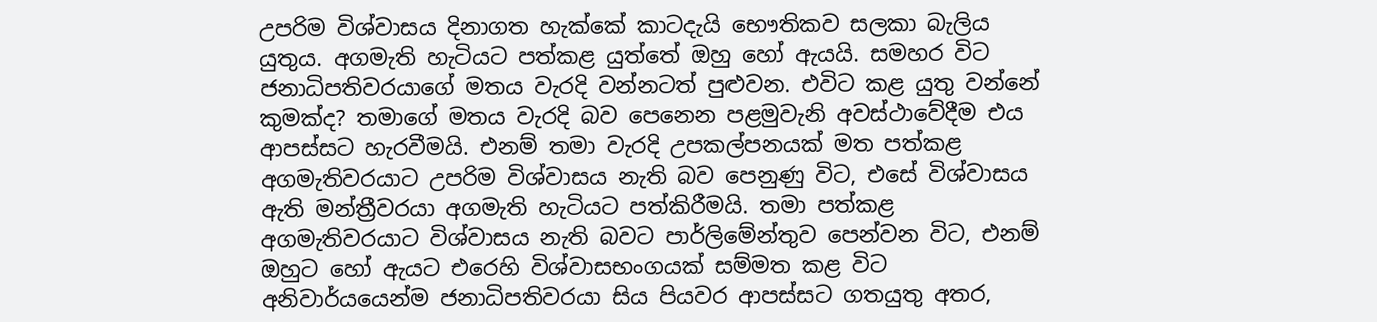උපරිම විශ්වාසය දිනාගත හැක්කේ කාටදැයි භෞතිකව සලකා බැලිය යුතුය. අගමැති හැටියට පත්කළ යුත්තේ ඔහු හෝ ඇයයි. සමහර විට ජනාධිපතිවරයාගේ මතය වැරදි වන්නටත් පුළුවන. එවිට කළ යුතු වන්නේ කුමක්ද? තමාගේ මතය වැරදි බව පෙනෙන පළමුවැනි අවස්ථාවේදීම එය ආපස්සට හැරවීමයි. එනම් තමා වැරදි උපකල්පනයක් මත පත්කළ අගමැතිවරයාට උපරිම විශ්වාසය නැති බව පෙනුණු විට, එසේ විශ්වාසය ඇති මන්ත්‍රීවරයා අගමැති හැටියට පත්කිරීමයි. තමා පත්කළ අගමැතිවරයාට විශ්වාසය නැති බවට පාර්ලිමේන්තුව පෙන්වන විට, එනම් ඔහුට හෝ ඇයට එරෙහි විශ්වාසභංගයක් සම්මත කළ විට අනිවාර්යයෙන්ම ජනාධිපතිවරයා සිය පියවර ආපස්සට ගතයුතු අතර,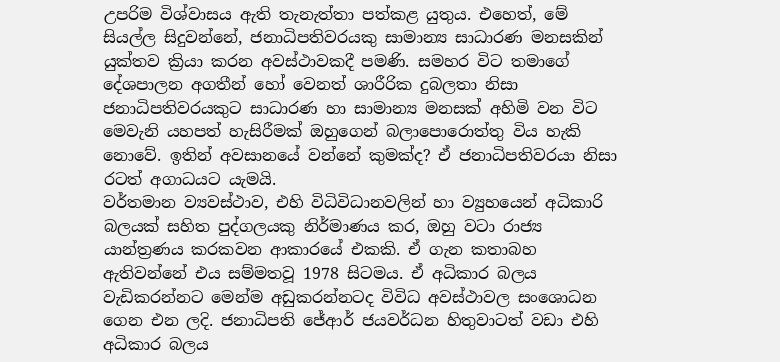උපරිම විශ්වාසය ඇති තැනැත්තා පත්කළ යුතුය. එහෙත්, මේ සියල්ල සිදුවන්නේ, ජනාධිපතිවරයකු සාමාන්‍ය සාධාරණ මනසකින් යුක්තව ක්‍රියා කරන අවස්ථාවකදී පමණි. සමහර විට තමාගේ දේශපාලන අගතීන් හෝ වෙනත් ශාරීරික දුබලතා නිසා ජනාධිපතිවරයකුට සාධාරණ හා සාමාන්‍ය මනසක් අහිමි වන විට මෙවැනි යහපත් හැසිරීමක් ඔහුගෙන් බලාපොරොත්තු විය හැකි නොවේ. ඉතින් අවසානයේ වන්නේ කුමක්ද? ඒ ජනාධිපතිවරයා නිසා රටත් අගාධයට යැමයි.
වර්තමාන ව්‍යවස්ථාව, එහි විධිවිධානවලින් හා ව්‍යුහයෙන් අධිකාරි බලයක් සහිත පුද්ගලයකු නිර්මාණය කර, ඔහු වටා රාජ්‍ය යාන්ත්‍රණය කරකවන ආකාරයේ එකකි. ඒ ගැන කතාබහ ඇතිවන්නේ එය සම්මතවූ 1978 සිටමය. ඒ අධිකාර බලය වැඩිකරන්නට මෙන්ම අඩුකරන්නටද විවිධ අවස්ථාවල සංශොධන ගෙන එන ලදි. ජනාධිපති ජේආර් ජයවර්ධන හිතුවාටත් වඩා එහි අධිකාර බලය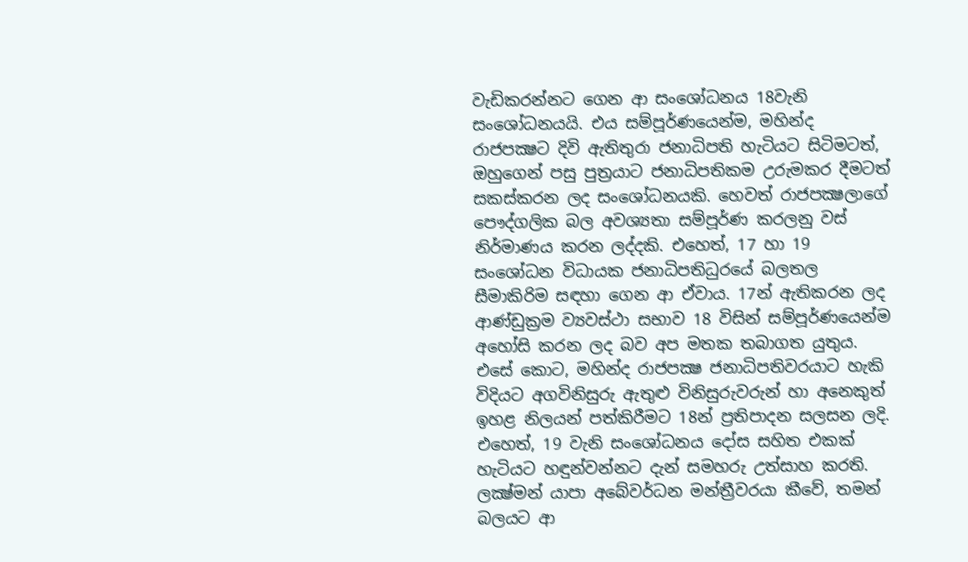වැඩිකරන්නට ගෙන ආ සංශෝධනය 18වැනි සංශෝධනයයි. එය සම්පූර්ණයෙන්ම, මහින්ද රාජපක්‍ෂට දිවි ඇතිතුරා ජනාධිපති හැටියට සිටිමටත්, ඔහුගෙන් පසු පුත්‍රයාට ජනාධිපතිකම උරුමකර දීමටත් සකස්කරන ලද සංශෝධනයකි. හෙවත් රාජපක්‍ෂලාගේ පෞද්ගලික බල අවශ්‍යතා සම්පූර්ණ කරලනු වස් නිර්මාණය කරන ලද්දකි. එහෙත්, 17 හා 19 සංශෝධන විධායක ජනාධිපතිධුරයේ බලතල සීමාකිරිම සඳහා ගෙන ආ ඒවාය. 17න් ඇතිකරන ලද ආණ්ඩුක්‍රම ව්‍යවස්ථා සභාව 18 විසින් සම්පූර්ණයෙන්ම අහෝසි කරන ලද බව අප මතක තබාගත යුතුය. එසේ කොට, මහින්ද රාජපක්‍ෂ ජනාධිපතිවරයාට හැකි විදියට අගවිනිසුරු ඇතුළු විනිසුරුවරුන් හා අනෙකුත් ඉහළ නිලයන් පත්කිරීමට 18න් ප්‍රතිපාදන සලසන ලදි.
එහෙත්, 19 වැනි සංශෝධනය දෝස සහිත එකක් හැටියට හඳුන්වන්නට දැන් සමහරු උත්සාහ කරති. ලක්‍ෂ්මන් යාපා අබේවර්ධන මන්ත්‍රීවරයා කීවේ, තමන් බලයට ආ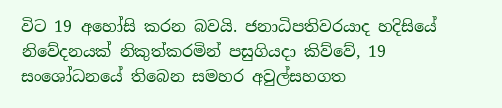විට 19 අහෝසි කරන බවයි. ජනාධිපතිවරයාද හදිසියේ නිවේදනයක් නිකුත්කරමින් පසුගියදා කිව්වේ, 19 සංශෝධනයේ තිබෙන සමහර අවුල්සහගත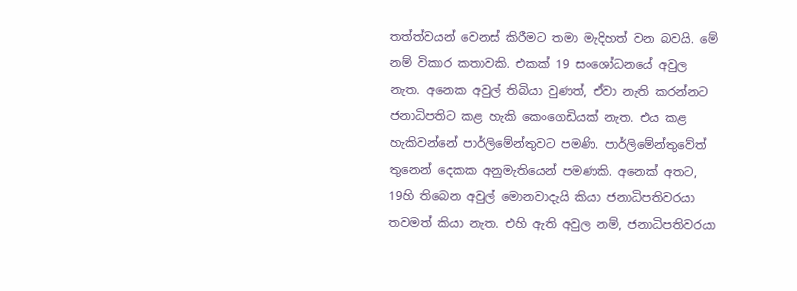තත්ත්වයන් වෙනස් කිරීමට තමා මැදිහත් වන බවයි. මේ නම් විකාර කතාවකි. එකක් 19 සංශෝධනයේ අවුල නැත. අනෙක අවුල් තිබියා වුණත්, ඒවා නැති කරන්නට ජනාධිපතිට කළ හැකි කෙංගෙඩියක් නැත. එය කළ හැකිවන්නේ පාර්ලිමේන්තුවට පමණි. පාර්ලිමේන්තුවේත් තුනෙන් දෙකක අනුමැතියෙන් පමණකි. අනෙක් අතට, 19හි තිබෙන අවුල් මොනවාදැයි කියා ජනාධිපතිවරයා තවමත් කියා නැත. එහි ඇති අවුල නම්, ජනාධිපතිවරයා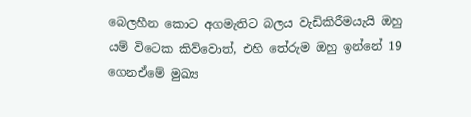බෙලහීන කොට අගමැතිට බලය වැඩිකිරීමයැයි ඔහු යම් විටෙක කිව්වොත්, එහි තේරුම ඔහු ඉන්නේ 19 ගෙනඒමේ මුඛ්‍ය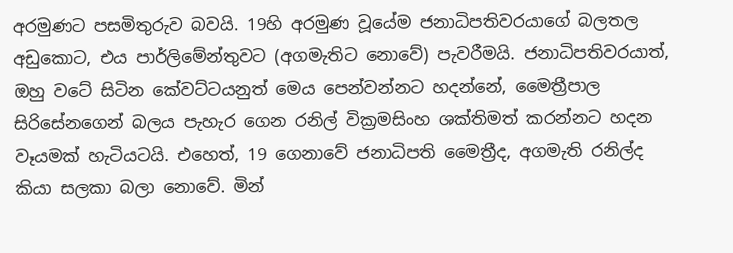අරමුණට පසමිතුරුව බවයි. 19හි අරමුණ වූයේම ජනාධිපතිවරයාගේ බලතල අඩුකොට, එය පාර්ලිමේන්තුවට (අගමැතිට නොවේ) පැවරීමයි. ජනාධිපතිවරයාත්, ඔහු වටේ සිටින කේවට්ටයනුත් මෙය පෙන්වන්නට හදන්නේ, මෛත්‍රීපාල සිරිසේනගෙන් බලය පැහැර ගෙන රනිල් වික්‍රමසිංහ ශක්තිමත් කරන්නට හදන වෑයමක් හැටියටයි. එහෙත්, 19 ගෙනාවේ ජනාධිපති මෛත්‍රීද, අගමැති රනිල්ද කියා සලකා බලා නොවේ. මින්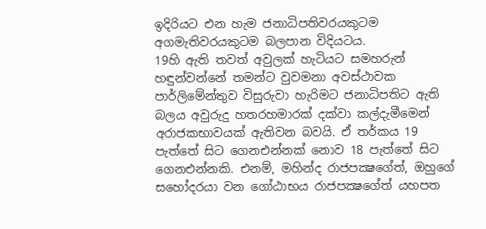ඉදිරියට එන හැම ජනාධිපතිවරයකුටම අගමැතිවරයකුටම බලපාන විදියටය.
19හි ඇති තවත් අවුලක් හැටියට සමහරුන් හඳුන්වන්නේ තමන්ට වුවමනා අවස්ථාවක පාර්ලිමේන්තුව විසුරුවා හැරිමට ජනාධිපතිට ඇති බලය අවුරුදු හතරහමාරක් දක්වා කල්දැමීමෙන් අරාජකභාවයක් ඇතිවන බවයි. ඒ තර්කය 19 පැත්තේ සිට ගෙනඑන්නක් නොව 18 පැත්තේ සිට ගෙනඑන්නකි. එනම්, මහින්ද රාජපක්‍ෂගේත්, ඔහුගේ සහෝදරයා වන ගෝඨාභය රාජපක්‍ෂගේත් යහපත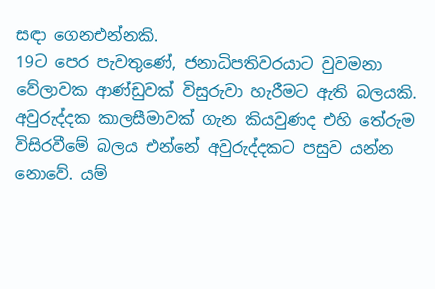සඳා ගෙනඑන්නකි.
19ට පෙර පැවතුණේ, ජනාධිපතිවරයාට වුවමනා වේලාවක ආණ්ඩුවක් විසුරුවා හැරීමට ඇති බලයකි. අවුරුද්දක කාලසීමාවක් ගැන කියවුණද එහි තේරුම විසිරවීමේ බලය එන්නේ අවුරුද්දකට පසුව යන්න නොවේ. යම්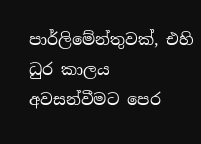පාර්ලිමේන්තුවක්, එහි ධුර කාලය අවසන්වීමට පෙර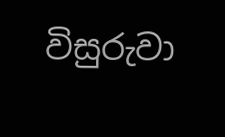විසුරුවා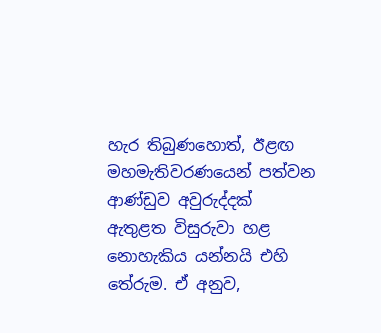හැර තිබුණහොත්, ඊළඟ මහමැතිවරණයෙන් පත්වන ආණ්ඩුව අවුරුද්දක් ඇතුළත විසුරුවා හළ නොහැකිය යන්නයි එහි තේරුම. ඒ අනුව,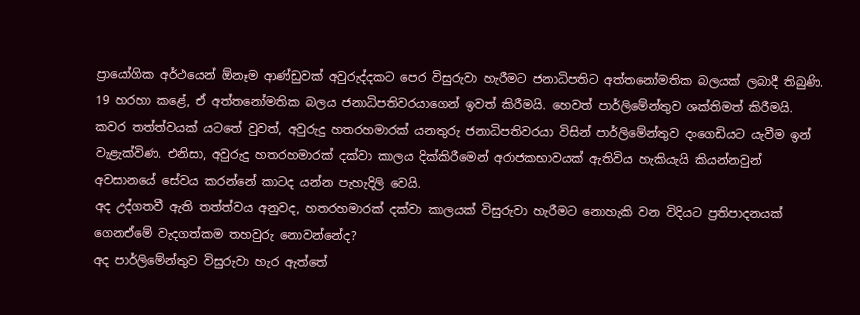ප්‍රායෝගික අර්ථයෙන් ඕනෑම ආණ්ඩුවක් අවුරුද්දකට පෙර විසුරුවා හැරීමට ජනාධිපතිට අත්තනෝමතික බලයක් ලබාදී තිබුණි. 19 හරහා කළේ, ඒ අත්තනෝමතික බලය ජනාධිපතිවරයාගෙන් ඉවත් කිරීමයි. හෙවත් පාර්ලිමේන්තුව ශක්තිමත් කිරීමයි. කවර තත්ත්වයක් යටතේ වුවත්, අවුරුදු හතරහමාරක් යනතුරු ජනාධිපතිවරයා විසින් පාර්ලිමේන්තුව දංගෙඩියට යැවීම ඉන් වැළැක්විණ. එනිසා, අවුරුදු හතරහමාරක් දක්වා කාලය දික්කිරීමෙන් අරාජකභාවයක් ඇතිවිය හැකියැයි කියන්නවුන් අවසානයේ සේවය කරන්නේ කාටද යන්න පැහැදිලි වෙයි.
අද උද්ගතවී ඇති තත්ත්වය අනුවද, හතරහමාරක් දක්වා කාලයක් විසුරුවා හැරීමට නොහැකි වන විදියට ප්‍රතිපාදනයක් ගෙනඒමේ වැදගත්කම තහවුරු නොවන්නේද?
අද පාර්ලිමේන්තුව විසුරුවා හැර ඇත්තේ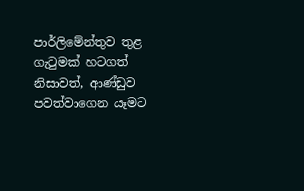පාර්ලිමේන්තුව තුළ ගැටුමක් හටගත් නිසාවත්, ආණ්ඩුව පවත්වාගෙන යෑමට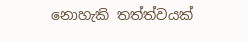නොහැකි තත්ත්වයක්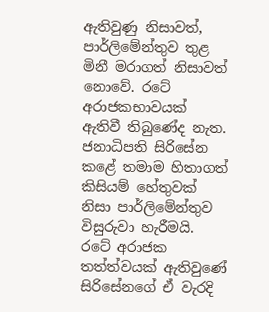ඇතිවුණු නිසාවත්, පාර්ලිමේන්තුව තුළ මිනී මරාගත් නිසාවත් නොවේ. රටේ අරාජකභාවයක් ඇතිවී තිබුණේද නැත. ජනාධිපති සිරිසේන කළේ තමාම හිතාගත් කිසියම් හේතුවක් නිසා පාර්ලිමේන්තුව විසුරුවා හැරීමයි. රටේ අරාජක තත්ත්වයක් ඇතිවුණේ සිරිසේනගේ ඒ වැරදි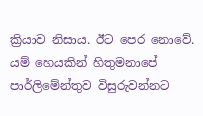ක්‍රියාව නිසාය. ඊට පෙර නොවේ. යම් හෙයකින් හිතුමනාපේ පාර්ලිමේන්තුව විසුරුවන්නට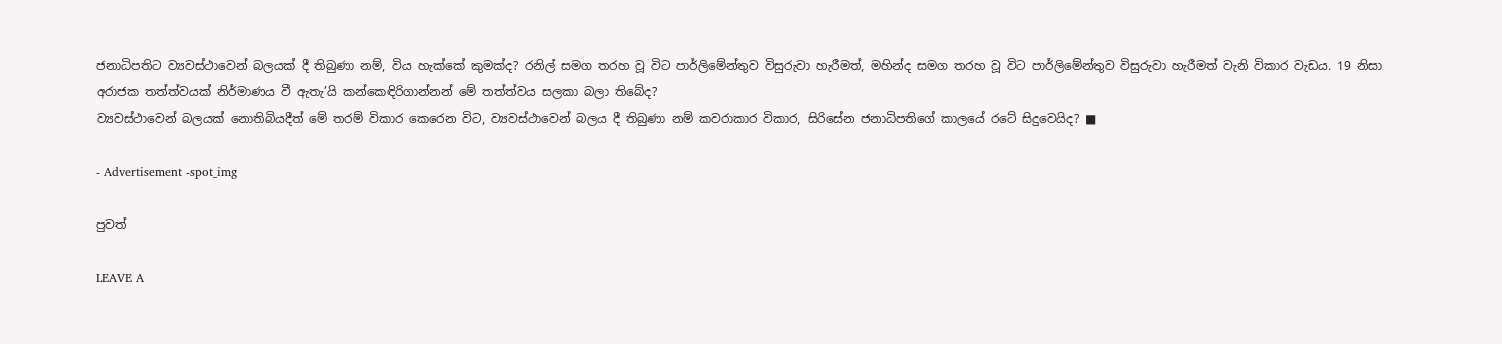ජනාධිපතිට ව්‍යවස්ථාවෙන් බලයක් දී තිබුණා නම්, විය හැක්කේ කුමක්ද? රනිල් සමග තරහ වූ විට පාර්ලිමේන්තුව විසුරුවා හැරීමත්, මහින්ද සමග තරහ වූ විට පාර්ලිමේන්තුව විසුරුවා හැරීමත් වැනි විකාර වැඩය. 19 නිසා අරාජක තත්ත්වයක් නිර්මාණය වී ඇතැ’යි කන්කෙඳිරිගාන්නන් මේ තත්ත්වය සලකා බලා තිබේද?
ව්‍යවස්ථාවෙන් බලයක් නොතිබියදීත් මේ තරම් විකාර කෙරෙන විට, ව්‍යවස්ථාවෙන් බලය දී තිබුණා නම් කවරාකාර විකාර, සිරිසේන ජනාධිපතිගේ කාලයේ රටේ සිදුවෙයිද? ■

- Advertisement -spot_img

පුවත්

LEAVE A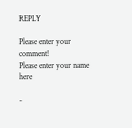REPLY

Please enter your comment!
Please enter your name here

-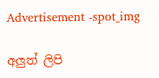Advertisement -spot_img

අලුත් ලිපි